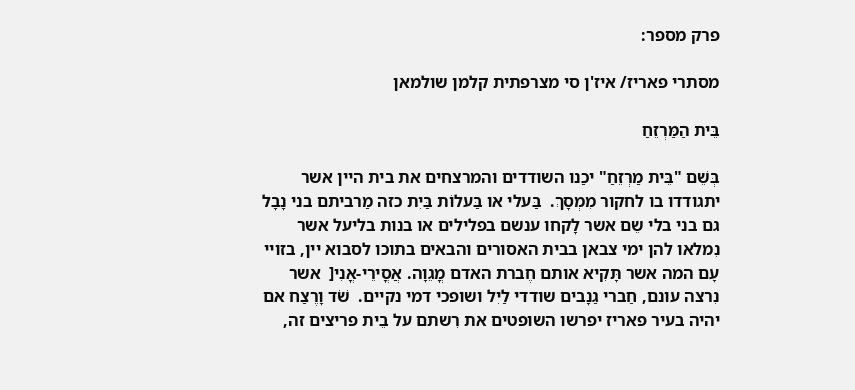פרק מספר:

מסתרי פאריז/ איז'ן סי מצרפתית קלמן שולמאן

בֵּית הַמַּרְזֵחַ

בְּשֵׁם "בֵּית מַרְזֵחַ" יכַנו השודדים והמרצחים את בית היין אשר יתגודדו בו לחקור מִמְסָךְ.  בַּעלי או בַּעלוֹת בַּיִת כזה מַרביתם בני נָבָל גם בני בלי שֵם אשר לָקחו ענשם בפלילים או בנות בליעל אשר נִמלאו להן ימי צבאן בבית האסורים והבאים בתוכו לסבוא יין, בזויי עָם המה אשר תָּקִיא אותם חֶברת האדם מֳגֵוָה. אֲסֳירֵי-אֳנִי[  אשר נִרצה עונם, חַברי גַנָבים שודדי לַיִל ושופכי דמי נקיים.  שֹׁד וָרֶצַח אם יהיה בעיר פאריז יפרשו השופטים את רִשתם על בֵית פריצים זה,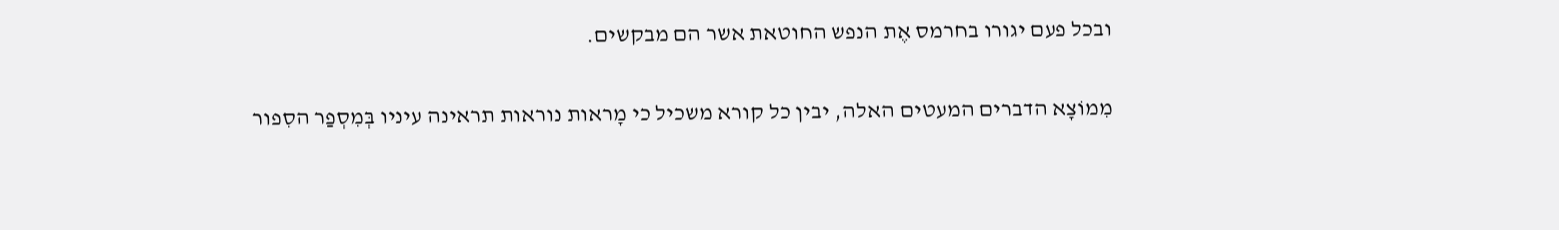ובכל פעם יגורו בחרמס אֶת הנפש החוטאת אשר הם מבקשים.

מִמוֹצָא הדברים המעטים האלה, יבין כל קורא משכיל כי מָראות נוראות תראינה עיניו בְּמִסְפַר הסִפור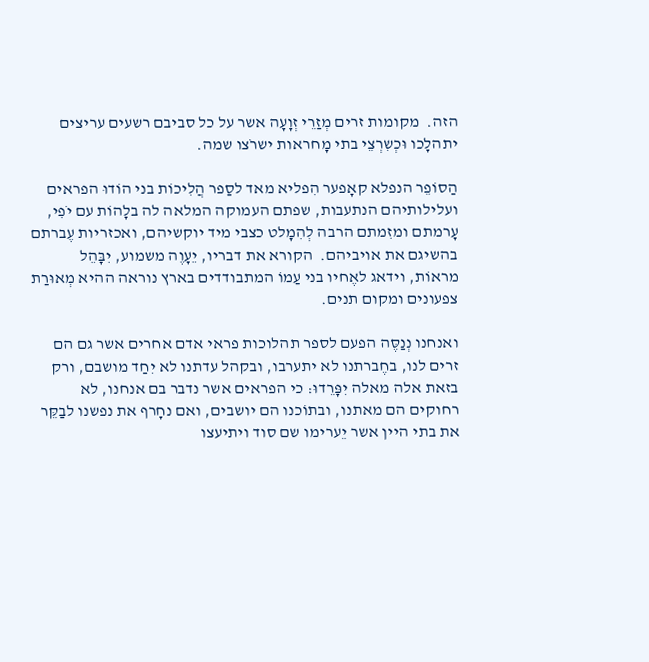הזה.  מקומות זרים מְזַרֵי זְוָעָה אשר על כל סביבם רשעים עריצים יתהלָכו וּכְשִרְצֵי בתי מָחראות ישרֹצו שמה.

הַסוֹפֵר הנפלא קאָפער הִפליא מאד לסַפר הֲלִיכוֹת בני הוֹדוּ הפראים ועלילותיהם הנתעבות, שפתם העמוקה המלאה לה בלָהוֹת עם יֹפִי, עָרמתם ומזִמתם הרבה לְהִמָלט כצבי מיד יוקשיהם, ואכזריות עֶברתם בהשיגם את אויביהם.  הקורא את דבריו, יֵעָוֶה משמוע, יִבָּהֵל מראוֹת, וידאג לאֶחיו בני עַמוֹ המתבודדים בארץ נוראה ההיא מְאוּרַת צפעונים ומקום תנים.

ואנחנו נְנַסֶּה הפעם לספר תהלוכות פראי אדם אחרים אשר גם הם זרים לנו, בחֶברתנו לא יתערבו, ובקהל עדתנו לא יִחַד מושבם, ורק בזאת אלה מאלה יִפָּרֵדוּ: כי הפראים אשר נדבר בם אנחנו, לא רחוקים הם מאתנו, ובתוֹכנו הם יושבים, ואם נחָרף את נפשנו לבַקֵּר את בתי היין אשר יֵערימו שם סוד ויתיעצו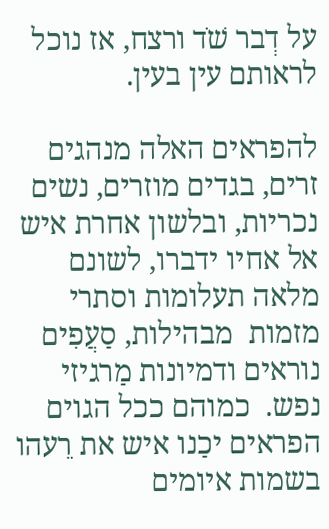על דְבר שֹׁד ורצח, אז נוכל לראותם עין בעין.

להפראים האלה מנהגים זרים, בגדים מוזרים, נשים נכריות, ובלשון אחרת איש אל אחיו ידברו, לשונם מלאה תעלומות וסתרי מזמות  מבהילות, סַעֲפִים נוראים ודמיונות מַרגיזי נפש.  כמוהם ככל הגוים הפראים יכַנו איש את רֵעהו בשמות איומים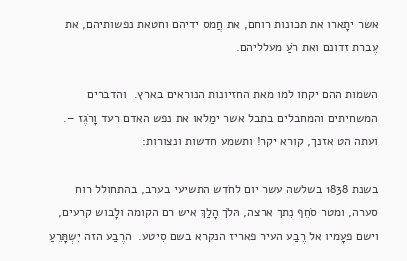אשר יתָארו את תכונות רוחם, את חֲמס ידיהם וחטאת נפשותיהם, את עֶברת זדונם ואת רֹעַ מעלליהם.

השמות ההם יקחו למו מאת החזיונות הנוראים בארץ.  והדברים המשחיתים והמחבלים בתבל אשר ימַלאו את נפש האדם רעד וָרֹגֶז –.  ועתה הט אזנך, קורא יקר! ותשמע חדשות ונצורות:

בשנת 1838 בשלשה עשר יום לחֹדש התשיעי בערב, בהתחולל רוח סערה, ומטר סֹחֵף נִתך ארצה, הּלֹך הָלַךְ איש רם הקומה ולָבוש קרעים, וישם פעָמיו אל רֶבַע העיר פאריז הנקרא בשם סִיטע.  הרֶבַע הזה יִשְתָּרֵעַ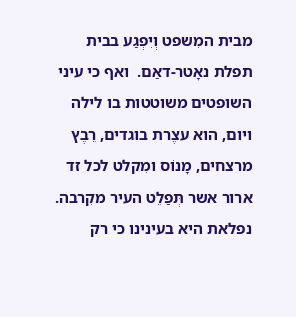מבית המִשפט וְיִפְגַע בבית תפלת נאָטר-דאַם.  ואף כי עיני השופטים משוטטות בו לילה ויום, הוא עצֶרת בוגדים, רֵבֶץ מרצחים, מָנוֹס ומִקלט לכל זד ארור אשר תְּפַלֵט העיר מקִרבה.  נפלאת היא בעינינו כי רק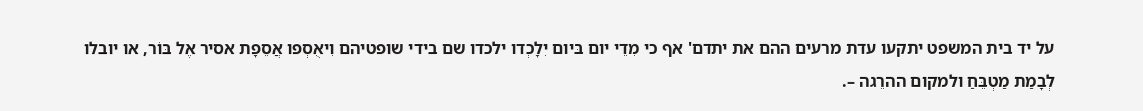על יד בית המשפט יתקעו עדת מרעים ההם את יתדם' אף כי מִדֵי יום בּיום יִלָכְדו ילכדו שם בידי שופטיהם וִיאֻסְפו אֲסֵפָת אסיר אֶל בּוֹר, או יובלו לְבָמַת מַטְבֵּחַ ולמקום ההרֵגה –.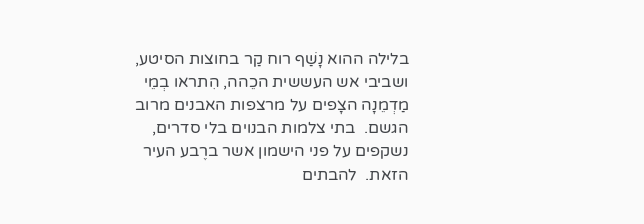בלילה ההוא נָשַׁף רוח קַר בחוצות הסיטע, ושביבי אש העששית הכֵהה, הִתראו בְמֵי מַדְמֵנָה הצָפים על מרצפות האבנים מרוב הגשם.  בתי צלמות הבנוים בלי סדרים, נשקפים על פני הישמון אשר ברֶבע העיר הזאת.  להבתים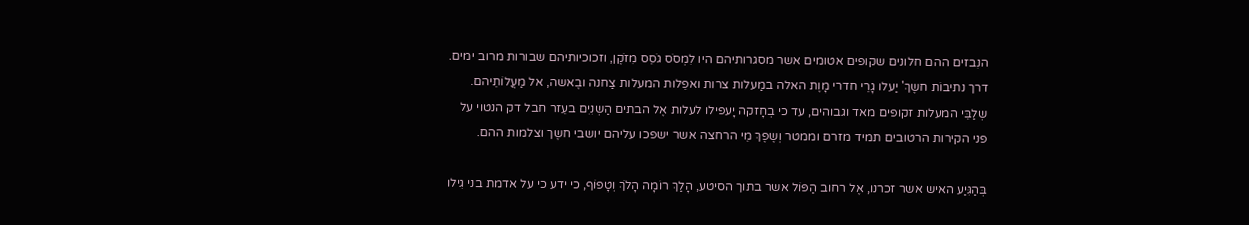הנִבזים ההם חלונים שקופים אטומים אשר מסגרותיהם היו לִמְסֹס גֹסֵס מִזֹקֶן, וזכוכיותיהם שבורות מרוב ימים.  דרך נתיבוֹת חשֶךְ' יַעלו גָרֵי חדרי מָוֶת האלה במַעלות צרות ואפֵלות המעלות צַחנה ובֶאשה, אל מַעֲלוֹתֵיהם.  שְלַבֵּי המעלות זקופים מאד וגבוהים, עד כי בְחָזקה יָעפילו לעלות אֶל הבתים הַשְנִיִם בעֵזר חבל דק הנטוי על פני הקירות הרטובים תמיד מזרם וממטר וְשֶפֶךְ מֵי הרחצה אשר ישפכו עליהם יושבי חשֶך וצלמות ההם.

בְּהַגִּיַע האיש אשר זכרנו, אֶל רחוב הַפּוֹל אשר בתוך הסיטע, הָלַךְ רוֹמָה הָלֹךְ וְטָפוֹף, כי ידע כי על אדמת בני גִילו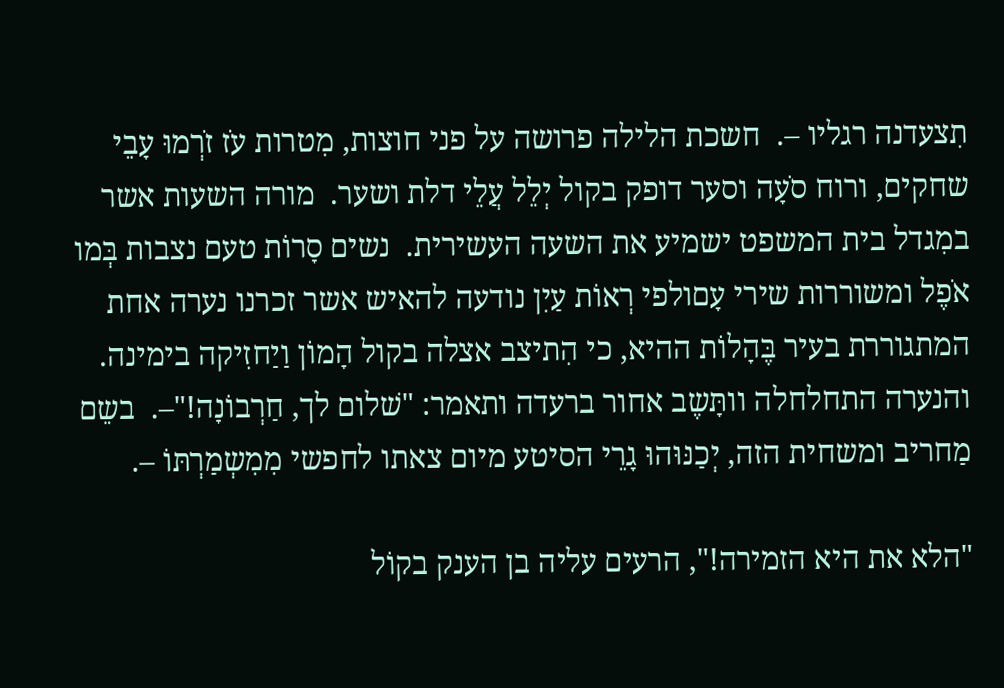תִצעדנה רגליו –.  חשכת הלילה פרושה על פני חוצות, מִטרות עֹז זֹרְמוּ עָבֵי שחקים, ורוח סֹעָה וסער דופק בקול יְלֵל עֲלֵי דלת ושער.  מורה השעות אשר במִגדל בית המשפט ישמיע את השעה העשירית.  נשים סָרוֹת טעם נצבות בְּמו אֹפֶל ומשוררות שירי עָםולפי רְאוֹת עַיִן נודעה להאיש אשר זכרנו נערה אחת המתגוררת בעיר בֶּהָלוֹת ההיא, כי הִתיצב אצלה בקול הָמוֹן וַיַחזִיקה בימינה.  והנערה התחלחלה וותָּשֶב אחור ברעדה ותאמר: "שׁלום לך, חַרְבוֹנָה!"–.  בשֵם מַחריב ומשחית הזה, יְכַנּוּהוּ גָרֵי הסיטע מיום צאתו לחפשי מִמִשְמַרְתּוֹ –.

"הלא את היא הזמירה!", הרעים עליה בן הענק בקוֹל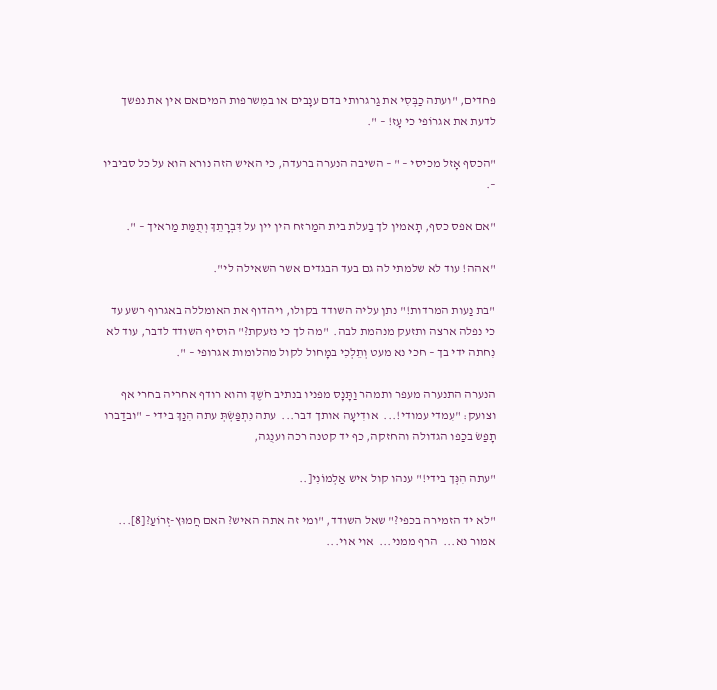פחדים, "ועתה כַבְּסִי את גַרגרותי בדם ענָבים או במִשרפות המיםאם אין את נפשך לדעת את אגרוֹפי כי עָז! – ".

"הכסף אָזל מכיסי – " – השיבה הנערה ברעדה, כי האיש הזה נורא הוא על כל סביביו –.

"אם אפס כסף, תָאמין לך בַעלת בית המַרזח הין יין על דִּבְרָתֵךְ וְתֻמַּת מַראיך – ".

"אהה! עוד לא שלמתי לה גם בעד הבגדים אשר השאילה לי".

"בת נַעות המרדות!" נתן עליה השודד בקולו, ויהדוף את האומללה באגרוף רשע עד כי נפלה ארצה ותזעק מנהמת לבה.  "מה לך כי נזעקת?" הוסיף השודד לדבר, עוד לא נִחתה ידי בך – חכי נא מעט וְתֵלְכִי במָחול לקול מהלומות אגרופי – ".

הנערה התנערה מעפר ותמהר וַתָּנָס מפניו בנתיב חֹשֶךְ והוא רודף אחריה בחרי אף וצועק: "עִמדי עמודי!...  אודִיעָה אותך דבר...  עתה נִתְפַּשְׂתְּ עתה הִנַךְ בידי – "ובדַברו תָפַשׂ בכַפו הגדולה והחזקה, כף יד קטנה רכה וענֻגה,

"עתה הִנְּך בידי!" ענהו קול איש אַלְמוֹנִי[..

"לא יד הזמירה בכפי?" שאל השודד, "ומי זה אתה האיש? האם חֲמוּץ-זְרוֹעַ?[8]...  אמור נא...  הרף ממני...  אוי אוי...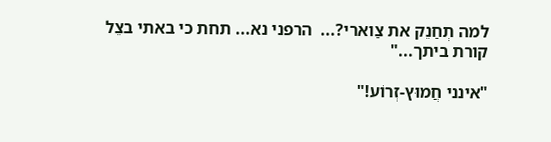למה תְחַנֵק את צַוארי?...  הרפני נא... תחת כי באתי בצֵל קורת ביתך..."

"אינני חֲמוּץ-זְרוֹע!"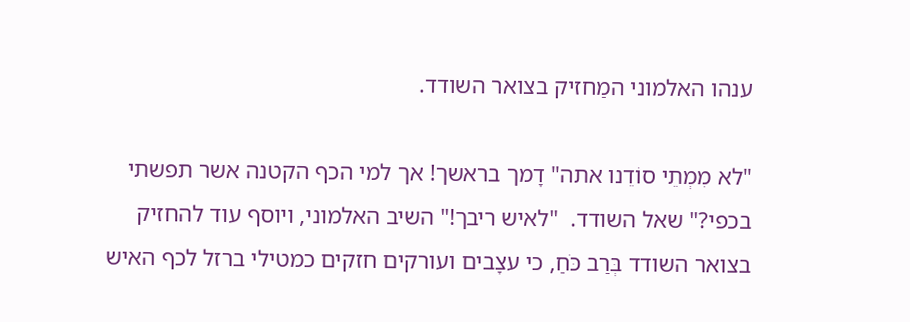ענהו האלמוני המַחזיק בצואר השודד.

"לא מִמְתֵי סוֹדֵנו אתה" דָמך בראשך! אך למי הכף הקטנה אשר תפשתי בכפי?" שאל השודד.  "לאיש ריבך!" השיב האלמוני, ויוסף עוד להחזיק בצואר השודד בְּרַב כֹּחַ, כי עצָבים ועורקים חזקים כמטילי ברזל לכף האיש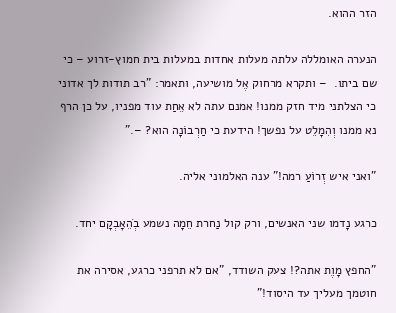הזר ההוא.

הנערה האומללה עלתה מעלות אחדות במעלות בית חמוץ-זרוע – כי שם ביתו.  – ותקרא מרחוק אֶל מושיעה, ותאמר: "רב תודות לך אדוני כי הצלתני מיד חזק ממנו! אמנם עתה לא אֵחַת עוד מפניו, על כן הרף נא ממנו וְהִמָלֵט על נפשך! הידעת כי חַרְבוֹנָה הוא? –."

"ואני איש זְרוֹעַ רמה!" ענה האלמוני אליה.

כרגע נָדמו שני האנשים, ורק קול נַחרת חֵמָה נשמע בְׁהֵאָבְקָם יחד.

"החפץ מָוֶת אתה?! צעק השודד, "אם לא תרפני כרגע, אסירה את חוטמך מעליך עד היסוד!"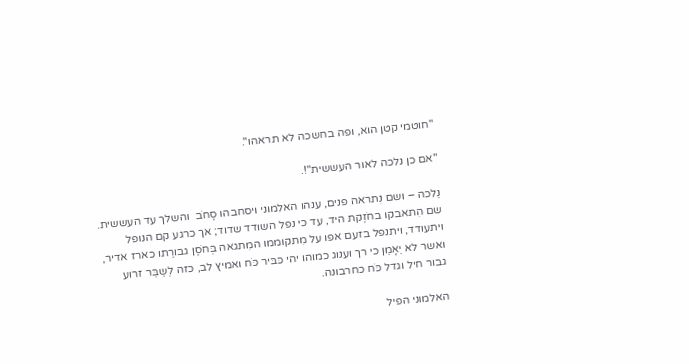"חוטמי קטן הוא, ופה בחשכה לא תראהו".

"אם כן נלכה לאור העששית"!.

נֵלכה – ושם נִתראה פנים, ענהו האלמוני ויסחבהו סָחֹב  והשלך עד העששית.  שם הִתאבקו בחֹזֶקת היד, עד כי נפל השודד שדוד; אך כרגע קם הנופל ויתעודד, ויתנפל בזעם אפו על מִתקוממו המִתגאה בְּחֹסֶן גבורַתו כארז אדיר, ואשר לא יֵאָמֵן כי רך וענוג כמוהו יהי כּבּיר כֹּח ואמיץ לב, כזה לְשַבֵּר זרוע גבור חיל וגדל כֹּח כחרבונה.

האלמוני הפיל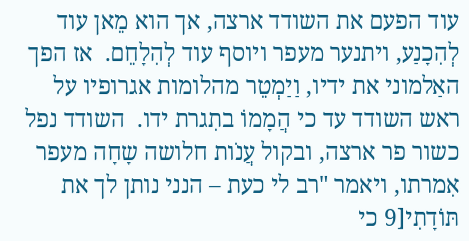עוד הפעם את השודד ארצה, אך הוא מֵאן עוד לְהִכָנַע, ויתנער מעפר ויוסף עוד לְהִלָחֵם.  אז הפך האַלמוני את ידיו, וַיַמְטֵר מהלומות אגרופיו על ראש השודד עד כי הֲמָמוֹ בתִגרת ידו.  השודד נפל כשור פר ארצה, ובקול עֲנֹות חלושה שָחָה מעפר אִמרתו, ויאמר "רב לי כעת – הנני נותן לך את תּוֹדָתִי[9 כי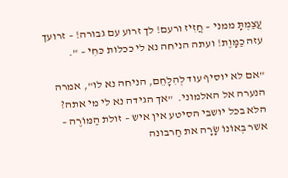עֲצַמְתָּ ממני – חֲזִיז ורעם! לך זרוע עם גבורה! – זרועך עזה כַמָּוֶת! ועתה הניחה נא לי ככלות כּחִי – ".

"אם לא יוסיף עוד לְהִלָחֵם, הניחה נא לו", אמרה הנערה אל האלמוני.  "אך הגידה נא לי מי אתה? הלא בכל יושבי הסיטע אין איש – זולת הַמּוֹרֶה – אשר בְּאוֹנוֹ שָׂרָה את חַרבונה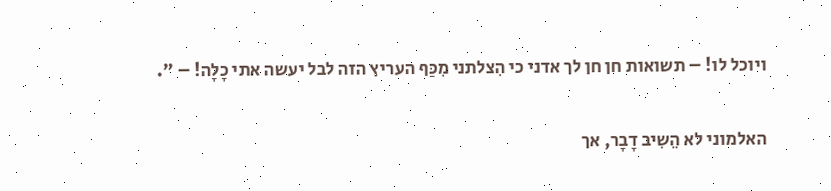ויוכל לו! – תשואות חן חן לך אדני כי הִצלתני מִכַּף העריץ הזה לבל יעשה אתי כָלָה! – ".

האלמוני לא הֵשִיב דָבָר, אך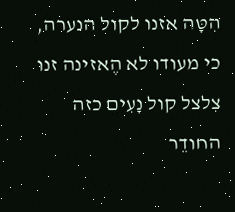הִטָּה אזנו לקול הנערה, כי מעודו לא הֶאזינה זנו צִלצל קול נָעִים כזה החודֵר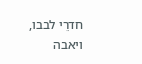חדרֵי לבבו, ויאבה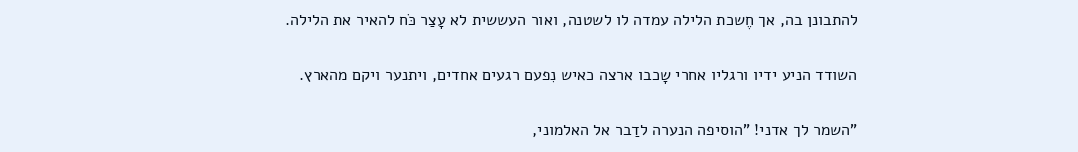להתבונן בה, אך חֶשכת הלילה עמדה לו לשטנה, ואור העששית לא עָצַר כֹּח להאיר את הלילה.

השודד הניע ידיו ורגליו אחרי שָכבו ארצה כאיש נִפעם רגעים אחדים, ויתנער ויקם מהארץ.

"השמר לך אדני! "הוסיפה הנערה לדַבר אל האלמוני,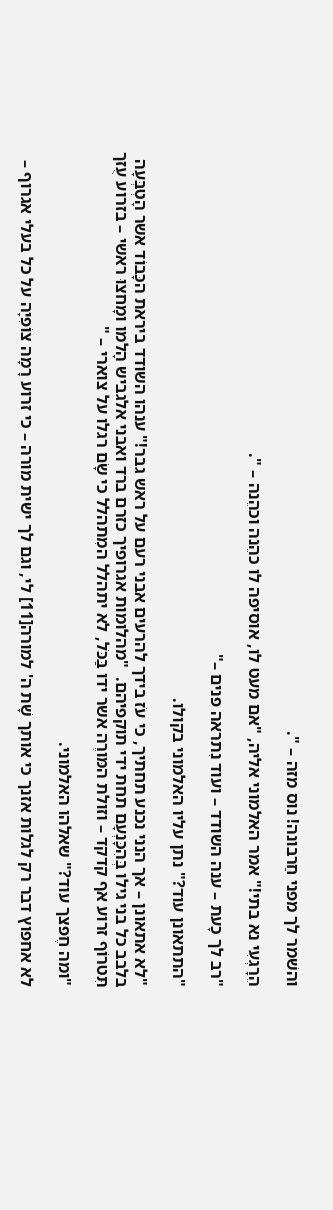והשׁמר לך מפני חַרבונה! נוס מזה – ".

הֵרָגְעִי נא בתי!" אמר האלמוני אליה, "אם מעט לו, אוסיפה לו כהֵנה וכהֵנה – ".

"רב לך כָעת – ענה השודד – ועוד נִתראה פנים –"

"התתאונן עוד?" נתן עליו האלמוני בקולו.

"לא אתאונן – אך הנני נכנע תחתיך, כי עֹז בידך להרעים אבני רעם על ראש גבר!" ענהו השודד ביראת הכָּבוֹד אשר הָטְבְּעָה בלבב כל בני גילו בְּהִכָּנְעָם תחת ידי תוקפיהם.  "מהלומות אגרופיך כזרם ברד ואבני אלגביש הָלמו ומָחצוּ ראשי – בזרוע עֻזך תִּטרוֹף זרוע אף קדקד – וזולת המּורֶה אשר ידו בַּכֹּל, לא יתהלל המִתהלל כי שָׂם רגלו על צוארי – "

"ומה חֶפצך עוד?" שאלהו האלמוני.

לא אחפוץ דבר רק לגלות אזנך כי אותך שָׁת ה' למורה[11] לי, וגם לך ישית מורה – כי זרוע רָמָה צוֹפִיָה על כל בעלי אגרוף –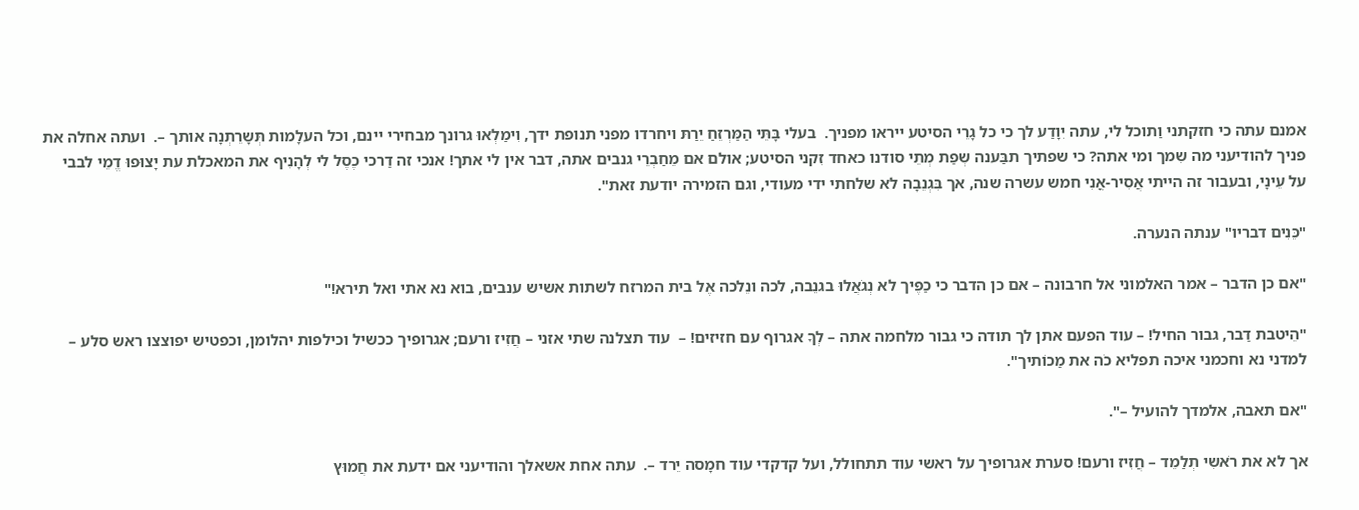אמנם עתה כי חזקתני וַתוכל לי, עתה יִוָדַע לך כי כל גָרֵי הסיטע ייראו מפניך.  בעלי בָּתֵּי הַמַּרְזֵחַ יֵרַתּ ויחרדו מפני תנופת ידך, וִימַלְאוּ גרונך מבחירי יינם, וכל העלָמות תְּשָרֵתְנָה אותך –.  ועתה אחלה את פניך להודיעני מה שִמך ומי אתה? כי שפתיך תבַּענה שְפַת מְתֵי סודנו כאחד זִקני הסיטע; אולם אם מֵחַבְרֵי גנבים אתה, דבר אין לי אתך! אנכי זה דַרכי כֶסֶל לי לְהָנִיף את המאכלת עת יָצוּפוּ דֱמֵי לבבי על עֵינָי, ובעבור זה הייתי אֲסִיר-אֳנִי חמש עשרה שנה, אך בִּגְנֵבָה לא שלחתי ידי מעודי, וגם הזמירה יודעת זאת".

"כֵּנִים דבריו" ענתה הנערה.

"אם כן הדבר – אמר האלמוני אל חרבונה – אם כן הדבר כי כַפֶּיך לא נְגֹאֲלוּ בגנֵבה, לכה ונֵלכה אֶל בית המרזח לשתות אשיש ענבים, בוא נא אתי ואל תירא!"

"הֵיטבת דַבר, גבור החיל! – עוד הפעם אתן לך תודה כי גבור מלחמה אתה – לְךָ אגרוף עם חזיזים! –  עוד תצלנה שתי אזני – חֲזִיז ורעם; אגרופיך ככשיל וכילפות יהלומן, וכפטיש יפוצצו ראש סלע – למדני נא וחכמני איכה תפליא כֹה את מַכוֹתיך".

"אם תאבה, אלמדך להועיל –".

אך לא את רֹאשִי תְלַמֵד – חֲזִיז ורעם! סערת אגרופיך על ראשי עוד תתחולל, ועל קדקדי עוד חמָסה יֵרד –.  עתה אחת אשאלך והודיעני אם ידעת את חֲמוּץ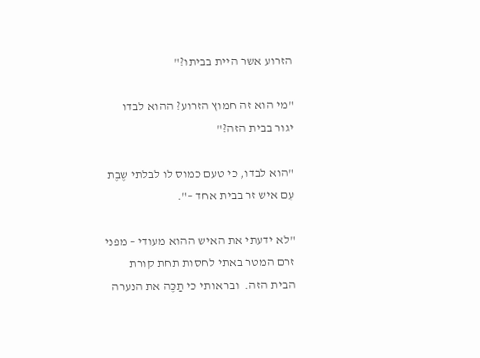הזרוע אשר היית בביתו?"

"מי הוא זה חמוץ הזרוע? ההוא לבדו יגור בבית הזה?"

"הוא לבדו, כי טעם כמוס לו לבלתי שֶבֶת עִם איש זר בבית אחד –".

"לא ידעתי את האיש ההוא מעודי – מפני זרם המטר באתי לחסות תחת קורת הבית הזה.  ובראותי כי תַכֶּה את הנערה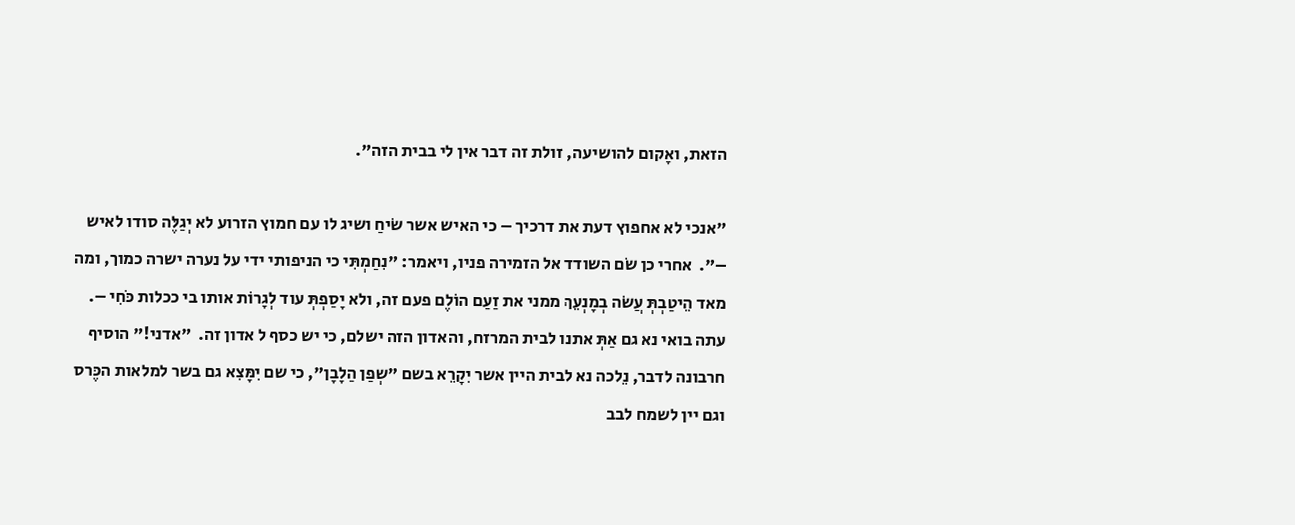הזאת, ואָקום להושיעה, זולת זה דבר אין לי בבית הזה".

"אנכי לא אחפוץ דעת את דרכיך – כי האיש אשר שׂיחַ ושיג לו עם חמוץ הזרוע לא יְגַלֶּה סודו לאיש –".  אחרי כן שׂם השודד אל הזמירה פניו, ויאמר: "נִחַמְתִּי כי הניפותי ידי על נערה ישרה כמוך, ומה מאד הֵיטַבְתְּ עֲשׂה בְמָנְעֵךְ ממני את זַעַם הוֹלֶם פעם זה, ולא יָסַפְתְּ עוד לְגָרוֹת אותו בי ככלות כֹּחִי –.  עתה בואי נא גם אַתְּ אתנו לבית המרזח, והאדון הזה ישלם, כי יש כסף ל אדון זה.  "אדני!" הוסיף חרבונה לדבר, נֵלכה נא לבית היין אשר יִקָרֵא בשם "שְפַן הַלָבָן", כי שם יִמָּצִא גם בשר למלאות הכֶּרס וגם יין לשמח לבב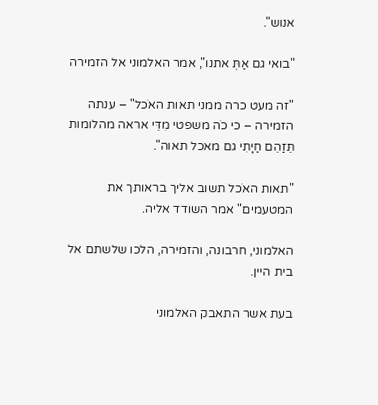אנוש".

"בואי גם אַתְּ אתנו", אמר האלמוני אל הזמירה

"זה מעט כרה ממני תאות האֹכל" – ענתה הזמירה – כי כֹה משפטי מִדֵּי אראה מהלומות תֵּזַהֵם חַיָתִי גם מאכל תאוה".

"תאות האֹכל תשוב אליך בראותך את המטעמים" אמר השודד אליה.

האלמוני, חרבונה, והזמירה, הלכו שלשתם אל בית היין.

בעת אשר התאבק האלמוני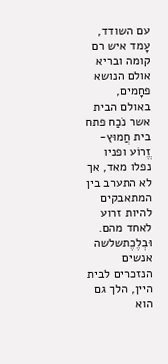עם השודד, עָמד איש רם קומה ובריא אולם הנושא פחָמים, באולם הבית אשר נֹכַח פתח בית חֲמוּץ-זֱרוֹע ופניו נפלו מאד, אך לא התערב בין המתאבקים להיות זרוע לאחד מהם.  וּבְלֶכֶתשלשה אנשים הנזכרים לבית היין, הלך גם הוא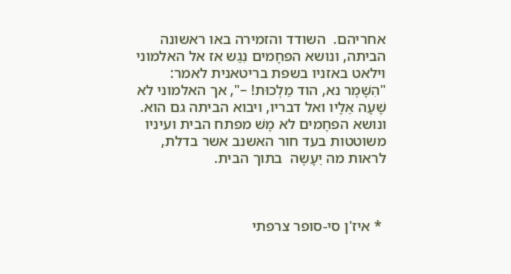אחריהם.  השודד והזמירה באו ראשונה הביתה, ונושא הפחָמים נִגַש אז אל האלמוני וילאט באזניו בשפת בריטאנית לאמר: "הִשָׁמֶר נא, הוד מַלְכוּת! –", אך האלמוני לא שָׁעָה אֵלָיו ואל דבריו, ויבוא הביתה גם הוא. ונושא הפחָמים לא מָשׁ מפתח הבית ועיניו משוטטות בעד חור האשנב אשר בדלת, לראות מה יֵעָשֶה  בתוך הבית.



 * איז'ן סי-סופר צרפתי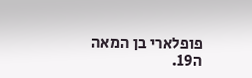פופלארי בן המאה ה19.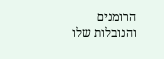הרומנים והנובלות שלו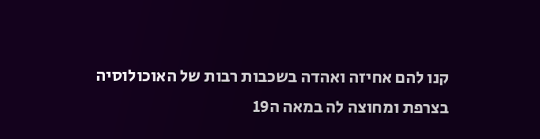קנו להם אחיזה ואהדה בשכבות רבות של האוכולוסיה בצרפת ומחוצה לה במאה ה19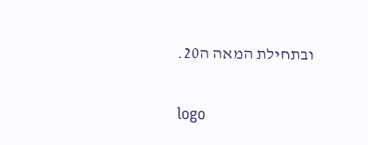ובתחילת המאה ה20.

logo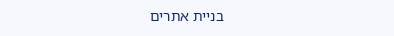בניית אתרים